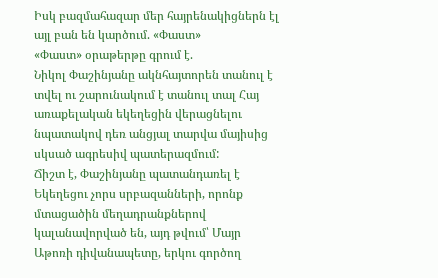Իսկ բազմահազար մեր հայրենակիցներն էլ այլ բան են կարծում. «Փաստ»
«Փաստ» օրաթերթը գրում է.
Նիկոլ Փաշինյանը ակնհայտորեն տանուլ է տվել ու շարունակում է տանուլ տալ Հայ առաքելական եկեղեցին վերացնելու նպատակով դեռ անցյալ տարվա մայիսից սկսած ագրեսիվ պատերազմում:
Ճիշտ է, Փաշինյանը պատանդառել է Եկեղեցու չորս սրբազանների, որոնք մտացածին մեղադրանքներով կալանավորված են, այդ թվում՝ Մայր Աթոռի դիվանապետը, երկու գործող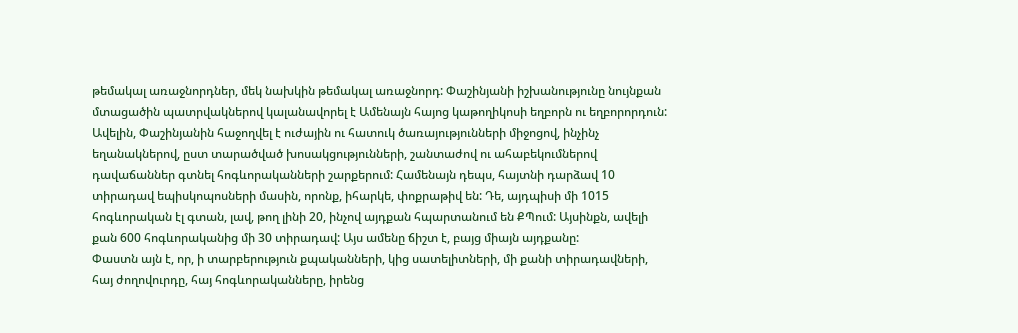թեմակալ առաջնորդներ, մեկ նախկին թեմակալ առաջնորդ: Փաշինյանի իշխանությունը նույնքան մտացածին պատրվակներով կալանավորել է Ամենայն հայոց կաթողիկոսի եղբորն ու եղբորորդուն: Ավելին, Փաշինյանին հաջողվել է ուժային ու հատուկ ծառայությունների միջոցով, ինչինչ եղանակներով, ըստ տարածված խոսակցությունների, շանտաժով ու ահաբեկումներով դավաճաններ գտնել հոգևորականների շարքերում: Համենայն դեպս, հայտնի դարձավ 10 տիրադավ եպիսկոպոսների մասին, որոնք, իհարկե, փոքրաթիվ են: Դե, այդպիսի մի 1015 հոգևորական էլ գտան, լավ, թող լինի 20, ինչով այդքան հպարտանում են ՔՊում: Այսինքն, ավելի քան 600 հոգևորականից մի 30 տիրադավ: Այս ամենը ճիշտ է, բայց միայն այդքանը:
Փաստն այն է, որ, ի տարբերություն քպականների, կից սատելիտների, մի քանի տիրադավների, հայ ժողովուրդը, հայ հոգևորականները, իրենց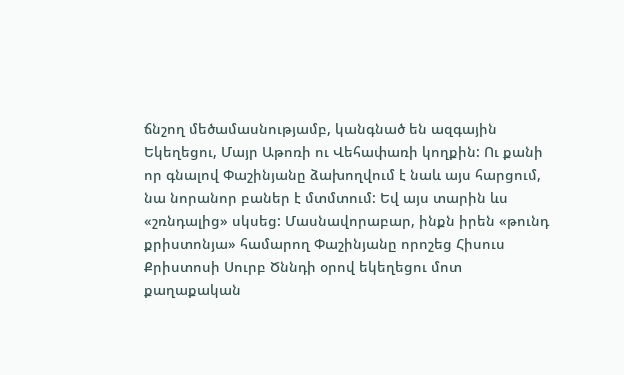ճնշող մեծամասնությամբ, կանգնած են ազգային Եկեղեցու, Մայր Աթոռի ու Վեհափառի կողքին: Ու քանի որ գնալով Փաշինյանը ձախողվում է նաև այս հարցում, նա նորանոր բաներ է մտմտում: Եվ այս տարին ևս «շռնդալից» սկսեց: Մասնավորաբար, ինքն իրեն «թունդ քրիստոնյա» համարող Փաշինյանը որոշեց Հիսուս Քրիստոսի Սուրբ Ծննդի օրով եկեղեցու մոտ քաղաքական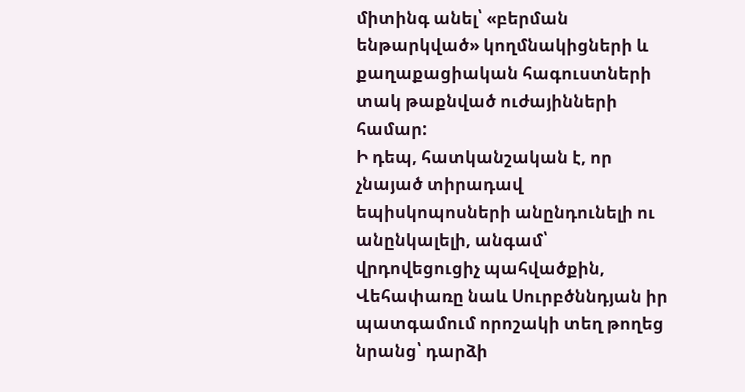միտինգ անել՝ «բերման ենթարկված» կողմնակիցների և քաղաքացիական հագուստների տակ թաքնված ուժայինների համար:
Ի դեպ, հատկանշական է, որ չնայած տիրադավ եպիսկոպոսների անընդունելի ու անընկալելի, անգամ՝ վրդովեցուցիչ պահվածքին, Վեհափառը նաև Սուրբծննդյան իր պատգամում որոշակի տեղ թողեց նրանց՝ դարձի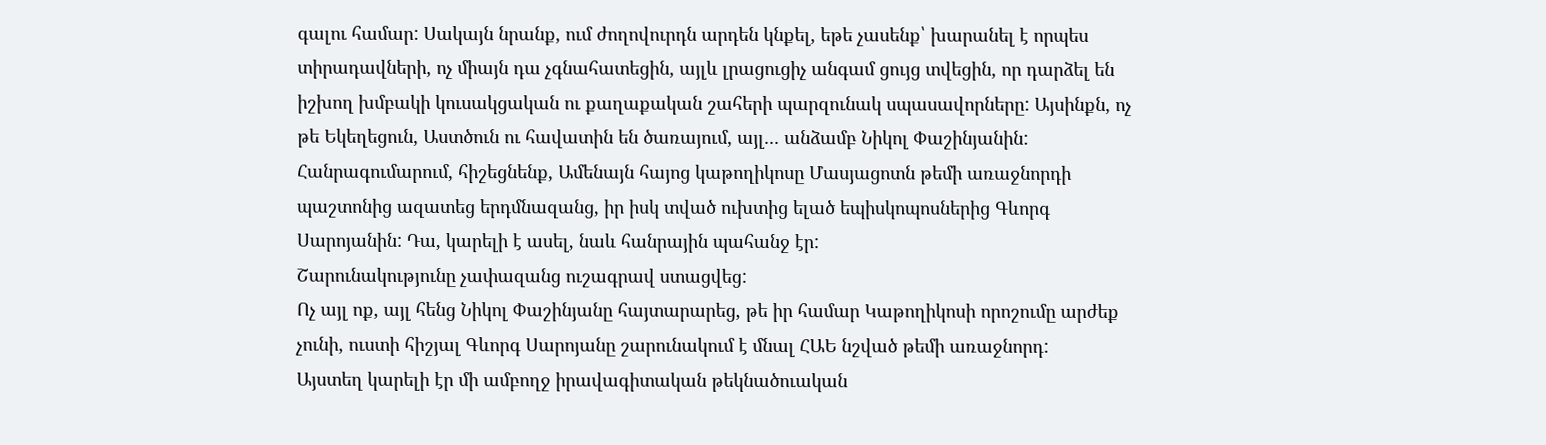գալու համար: Սակայն նրանք, ում ժողովուրդն արդեն կնքել, եթե չասենք՝ խարանել է որպես տիրադավների, ոչ միայն դա չգնահատեցին, այլև լրացուցիչ անգամ ցույց տվեցին, որ դարձել են իշխող խմբակի կուսակցական ու քաղաքական շահերի պարզունակ սպասավորները: Այսինքն, ոչ թե Եկեղեցուն, Աստծուն ու հավատին են ծառայում, այլ... անձամբ Նիկոլ Փաշինյանին:
Հանրագումարում, հիշեցնենք, Ամենայն հայոց կաթողիկոսը Մասյացոտն թեմի առաջնորդի պաշտոնից ազատեց երդմնազանց, իր իսկ տված ուխտից ելած եպիսկոպոսներից Գևորգ Սարոյանին: Դա, կարելի է ասել, նաև հանրային պահանջ էր:
Շարունակությունը չափազանց ուշագրավ ստացվեց:
Ոչ այլ ոք, այլ հենց Նիկոլ Փաշինյանը հայտարարեց, թե իր համար Կաթողիկոսի որոշումը արժեք չունի, ուստի հիշյալ Գևորգ Սարոյանը շարունակում է մնալ ՀԱԵ նշված թեմի առաջնորդ:
Այստեղ կարելի էր մի ամբողջ իրավագիտական թեկնածուական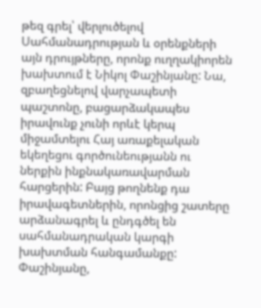թեզ գրել՝ վերլուծելով Սահմանադրության և օրենքների այն դրույթները, որոնք ուղղակիորեն խախտում է Նիկոլ Փաշինյանը: Նա, զբաղեցնելով վարչապետի պաշտոնը, բացարձակապես իրավունք չունի որևէ կերպ միջամտելու Հայ առաքելական եկեղեցու գործունեությանն ու ներքին ինքնակառավարման հարցերին: Բայց թողնենք դա իրավագետներին, որոնցից շատերը արձանագրել և ընդգծել են սահմանադրական կարգի խախտման հանգամանքը:
Փաշինյանը,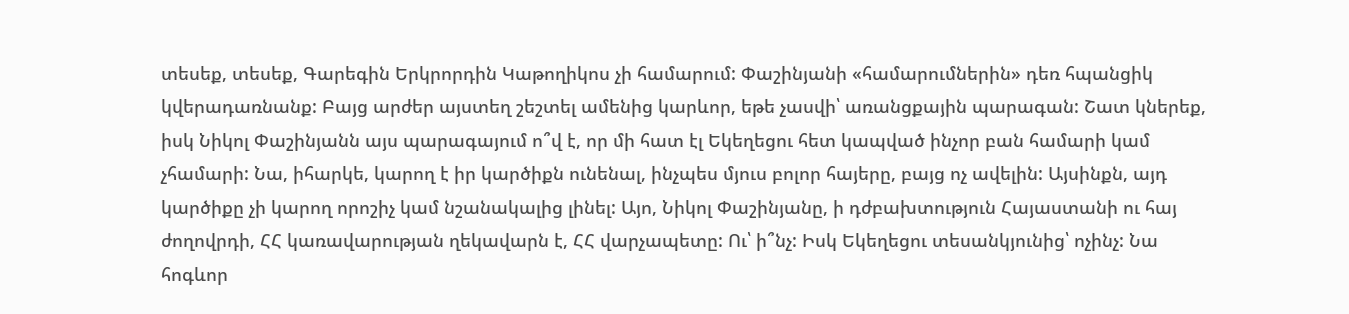տեսեք, տեսեք, Գարեգին Երկրորդին Կաթողիկոս չի համարում: Փաշինյանի «համարումներին» դեռ հպանցիկ կվերադառնանք: Բայց արժեր այստեղ շեշտել ամենից կարևոր, եթե չասվի՝ առանցքային պարագան: Շատ կներեք, իսկ Նիկոլ Փաշինյանն այս պարագայում ո՞վ է, որ մի հատ էլ Եկեղեցու հետ կապված ինչոր բան համարի կամ չհամարի: Նա, իհարկե, կարող է իր կարծիքն ունենալ, ինչպես մյուս բոլոր հայերը, բայց ոչ ավելին: Այսինքն, այդ կարծիքը չի կարող որոշիչ կամ նշանակալից լինել: Այո, Նիկոլ Փաշինյանը, ի դժբախտություն Հայաստանի ու հայ ժողովրդի, ՀՀ կառավարության ղեկավարն է, ՀՀ վարչապետը: Ու՝ ի՞նչ: Իսկ Եկեղեցու տեսանկյունից՝ ոչինչ: Նա հոգևոր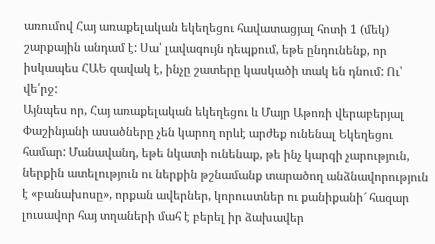առումով Հայ առաքելական եկեղեցու հավատացյալ հոտի 1 (մեկ) շարքային անդամ է: Սա՝ լավագույն դեպքում, եթե ընդունենք, որ իսկապես ՀԱԵ զավակ է, ինչը շատերը կասկածի տակ են դնում: Ու՝ վե՛րջ:
Այնպես որ, Հայ առաքելական եկեղեցու և Մայր Աթոռի վերաբերյալ Փաշինյանի ասածները չեն կարող որևէ արժեք ունենալ Եկեղեցու համար: Մանավանդ, եթե նկատի ունենաք, թե ինչ կարգի չարություն, ներքին ատելություն ու ներքին թշնամանք տարածող անձնավորություն է «բանախոսը», որքան ավերներ, կորուստներ ու քանիքանի՜ հազար լուսավոր հայ տղաների մահ է բերել իր ձախավեր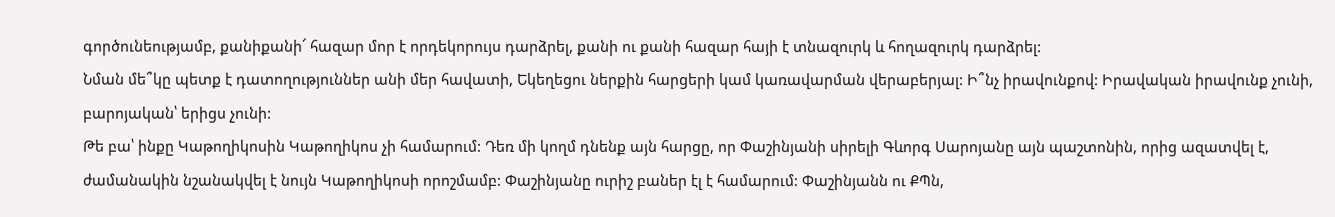գործունեությամբ, քանիքանի՜ հազար մոր է որդեկորույս դարձրել, քանի ու քանի հազար հայի է տնազուրկ և հողազուրկ դարձրել:
Նման մե՞կը պետք է դատողություններ անի մեր հավատի, Եկեղեցու ներքին հարցերի կամ կառավարման վերաբերյալ: Ի՞նչ իրավունքով: Իրավական իրավունք չունի, բարոյական՝ երիցս չունի:
Թե բա՝ ինքը Կաթողիկոսին Կաթողիկոս չի համարում: Դեռ մի կողմ դնենք այն հարցը, որ Փաշինյանի սիրելի Գևորգ Սարոյանը այն պաշտոնին, որից ազատվել է, ժամանակին նշանակվել է նույն Կաթողիկոսի որոշմամբ: Փաշինյանը ուրիշ բաներ էլ է համարում: Փաշինյանն ու ՔՊն,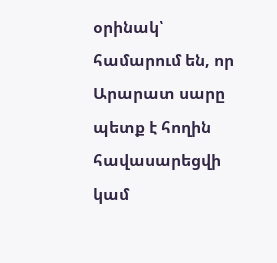օրինակ՝ համարում են, որ Արարատ սարը պետք է հողին հավասարեցվի կամ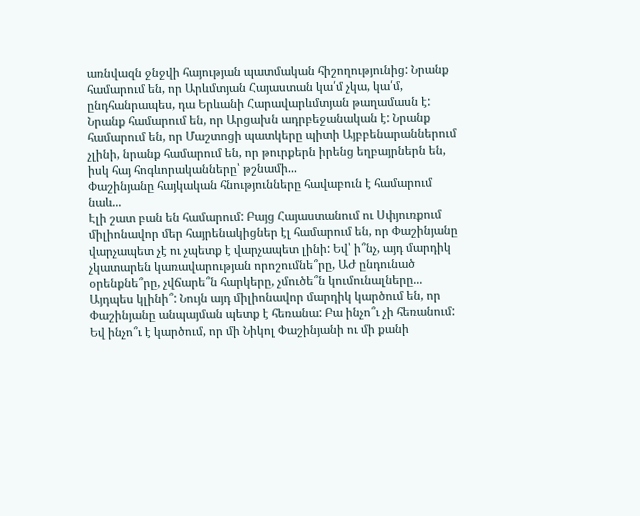առնվազն ջնջվի հայության պատմական հիշողությունից: Նրանք համարում են, որ Արևմտյան Հայաստան կա՛մ չկա, կա՛մ, ընդհանրապես, դա Երևանի Հարավարևմտյան թաղամասն է: Նրանք համարում են, որ Արցախն ադրբեջանական է: Նրանք համարում են, որ Մաշտոցի պատկերը պիտի Այբբենարաններում չլինի, նրանք համարում են, որ թուրքերն իրենց եղբայրներն են, իսկ հայ հոգևորականները՝ թշնամի...
Փաշինյանը հայկական հնությունները հավաբուն է համարում նաև...
Էլի շատ բան են համարում: Բայց Հայաստանում ու Սփյուռքում միլիոնավոր մեր հայրենակիցներ էլ համարում են, որ Փաշինյանը վարչապետ չէ ու չպետք է վարչապետ լինի: Եվ՝ ի՞նչ, այդ մարդիկ չկատարեն կառավարության որոշումնե՞րը, ԱԺ ընդունած օրենքնե՞րը, չվճարե՞ն հարկերը, չմուծե՞ն կումունալները... Այդպես կլինի՞: Նույն այդ միլիոնավոր մարդիկ կարծում են, որ Փաշինյանը անպայման պետք է հեռանա: Բա ինչո՞ւ չի հեռանում: Եվ ինչո՞ւ է կարծում, որ մի Նիկոլ Փաշինյանի ու մի քանի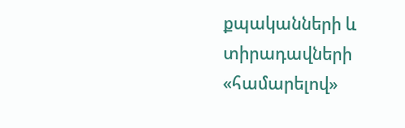քպականների և տիրադավների «համարելով»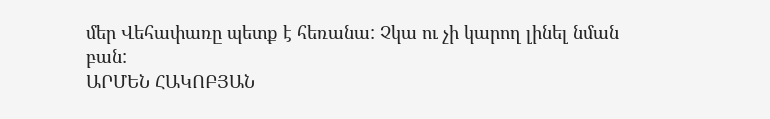մեր Վեհափառը պետք է հեռանա: Չկա ու չի կարող լինել նման բան:
ԱՐՄԵՆ ՀԱԿՈԲՅԱՆ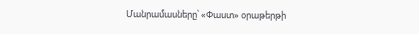Մանրամասները՝ «Փաստ» օրաթերթի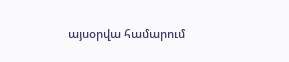այսօրվա համարում